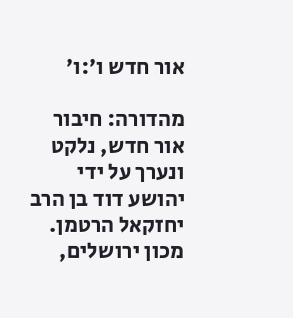אור חדש ו׳:ו׳

מהדורה: חיבור אור חדש, נלקט ונערך על ידי יהושע דוד בן הרב יחזקאל הרטמן. מכון ירושלים,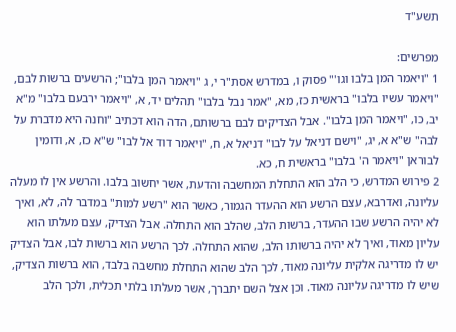תשע"ד

מפרשים:
1 "ויאמר המן בלבו וגו'" פסוק ו, במדרש אסת"ר י, ג "ויאמר המן בלבו"; הרשעים ברשות לבם, "ויאמר עשיו בלבו" בראשית כז, מא, "אמר נבל בלבו" תהלים יד, א, "ויאמר ירבעם בלבו" מ"א יב, כו, "ויאמר המן בלבו". אבל הצדיקים לבם ברשותם, הדה הוא דכתיב "וחנה היא מדברת על לבה" ש"א א, יג, "וישם דניאל על לבו" דניאל א, ח, "ויאמר דוד אל לבו" ש"א כז, א, ודומין לבוראן "ויאמר ה' בלבו" בראשית ח, כא.
2 פירוש המדרש, כי הלב הוא התחלת המחשבה והדעת, אשר יחשוב בלבו. והרשע אין לו מעלה עליונה, ואדרבא, עצם הרשע הוא ההעדר הגמור, כאשר הוא "רשע למות" במדבר לה, לא, ואיך לא יהיה הרשע שבו ההעדר, ברשות הלב, שהלב הוא התחלה. אבל הצדיק, עצם מעלתו הוא עליון מאוד, ואיך לא יהיה ברשותו הלב, שהוא התחלה. לכך הרשע הוא ברשות לבו, אבל הצדיק יש לו מדריגה אלקית עליונה מאוד, לכך הלב שהוא התחלת מחשבה בלבד, הוא ברשות הצדיק, שיש לו מדריגה עליונה מאוד. וכן אצל השם יתברך, אשר מעלתו בלתי תכלית, ולכך הלב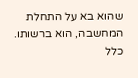שהוא בא על התחלת המחשבה, הוא ברשותו. כלל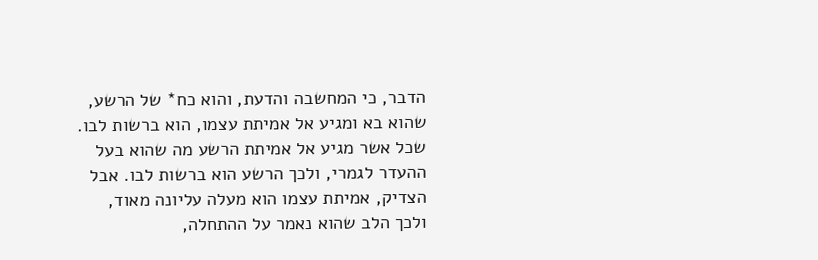הדבר, כי המחשבה והדעת, והוא כח* של הרשע, שהוא בא ומגיע אל אמיתת עצמו, הוא ברשות לבו. שכל אשר מגיע אל אמיתת הרשע מה שהוא בעל ההעדר לגמרי, ולכך הרשע הוא ברשות לבו. אבל הצדיק, אמיתת עצמו הוא מעלה עליונה מאוד, ולכך הלב שהוא נאמר על ההתחלה,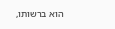הוא ברשותו,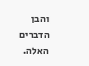והבן הדברים האלה.